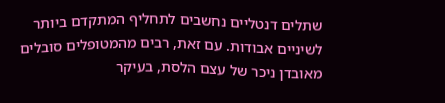שתלים דנטליים נחשבים לתחליף המתקדם ביותר לשיניים אבודות. עם זאת, רבים מהמטופלים סובלים מאובדן ניכר של עצם הלסת, בעיקר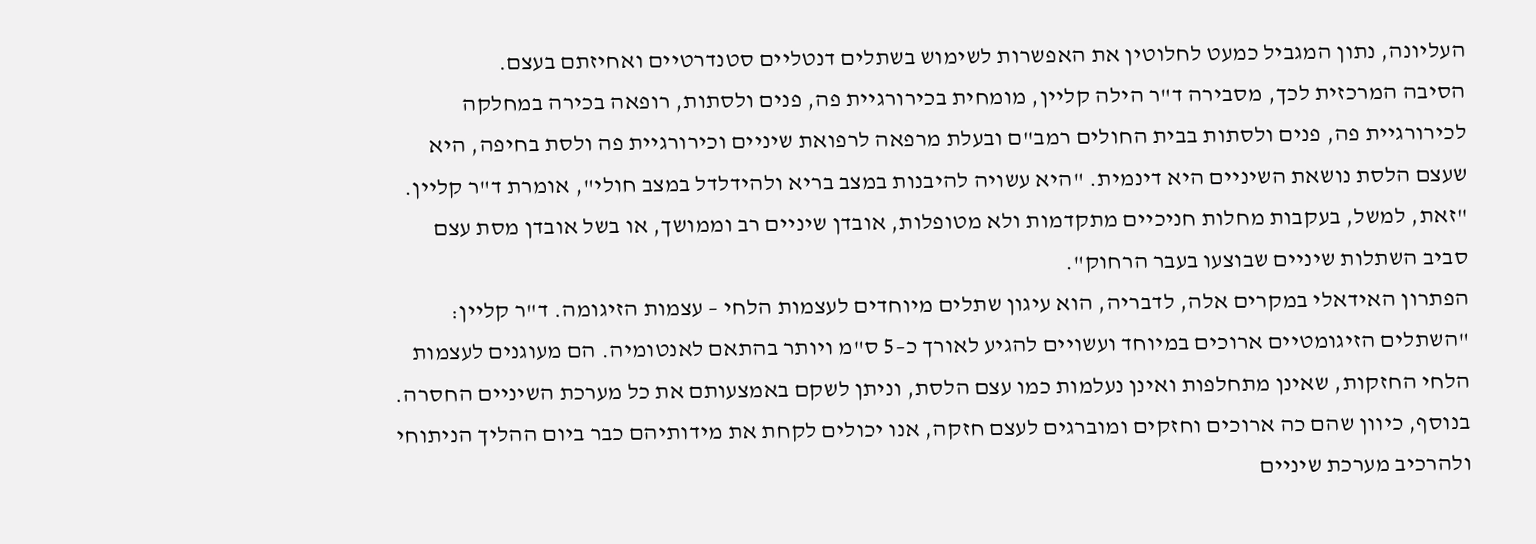העליונה, נתון המגביל כמעט לחלוטין את האפשרות לשימוש בשתלים דנטליים סטנדרטיים ואחיזתם בעצם.
הסיבה המרכזית לכך, מסבירה ד"ר הילה קליין, מומחית בכירורגיית פה, פנים ולסתות, רופאה בכירה במחלקה לכירורגיית פה, פנים ולסתות בבית החולים רמב"ם ובעלת מרפאה לרפואת שיניים וכירורגיית פה ולסת בחיפה, היא שעצם הלסת נושאת השיניים היא דינמית. "היא עשויה להיבנות במצב בריא ולהידלדל במצב חולי", אומרת ד"ר קליין. "זאת, למשל, בעקבות מחלות חניכיים מתקדמות ולא מטופלות, אובדן שיניים רב וממושך, או בשל אובדן מסת עצם סביב השתלות שיניים שבוצעו בעבר הרחוק".
הפתרון האידאלי במקרים אלה, לדבריה, הוא עיגון שתלים מיוחדים לעצמות הלחי – עצמות הזיגומה. ד"ר קליין: "השתלים הזיגומטיים ארוכים במיוחד ועשויים להגיע לאורך כ–5 ס"מ ויותר בהתאם לאנטומיה. הם מעוגנים לעצמות הלחי החזקות, שאינן מתחלפות ואינן נעלמות כמו עצם הלסת, וניתן לשקם באמצעותם את כל מערכת השיניים החסרה. בנוסף, כיוון שהם כה ארוכים וחזקים ומוברגים לעצם חזקה, אנו יכולים לקחת את מידותיהם כבר ביום ההליך הניתוחי ולהרכיב מערכת שיניים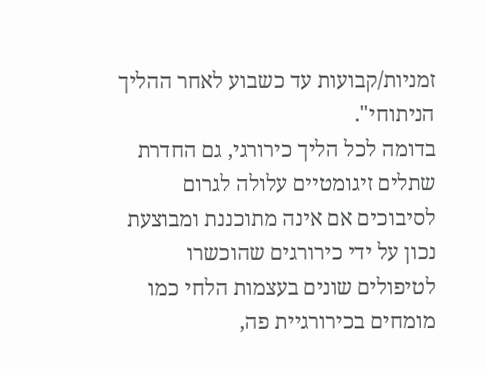זמניות/קבועות עד כשבוע לאחר ההליך הניתוחי".
בדומה לכל הליך כירורגי, גם החדרת שתלים זיגומטיים עלולה לגרום לסיבוכים אם אינה מתוכננת ומבוצעת נכון על ידי כירורגים שהוכשרו לטיפולים שונים בעצמות הלחי כמו מומחים בכירורגיית פה,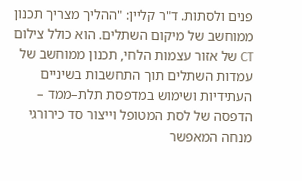פנים ולסתות. ד"ר קליין: "ההליך מצריך תכנון ממוחשב של מיקום השתלים. הוא כולל צילום CT של אזור עצמות הלחי, תכנון ממוחשב של עמדות השתלים תוך התחשבות בשיניים העתידיות ושימוש במדפסת תלת–ממד – הדפסה של לסת המטופל וייצור סד כירורגי מנחה המאפשר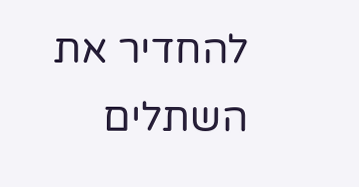להחדיר את השתלים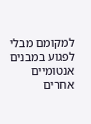למקומם מבלי לפגוע במבנים אנטומיים אחרים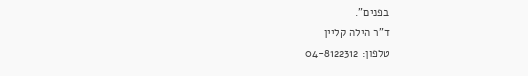בפנים".
ד"ר הילה קליין
טלפון: 04-8122312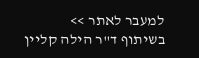למעבר לאתר >>
בשיתוף ד"ר הילה קליין